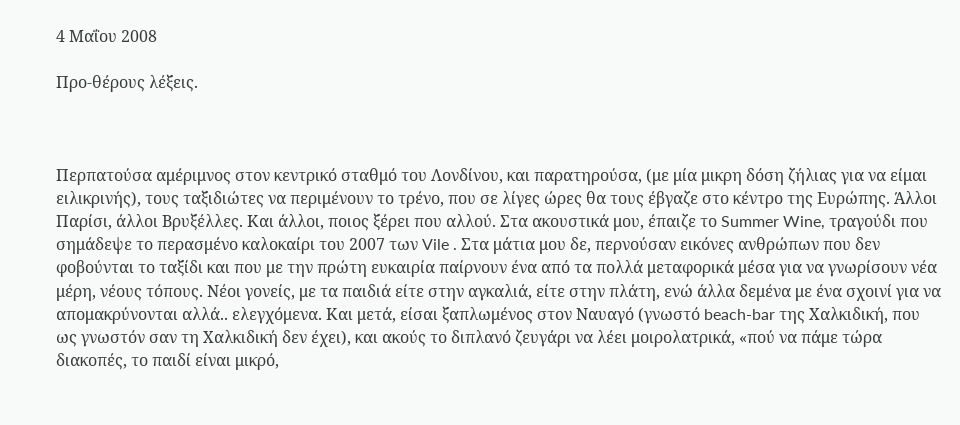4 Μαΐου 2008

Προ-θέρους λέξεις.



Περπατούσα αμέριμνος στον κεντρικό σταθμό του Λονδίνου, και παρατηρούσα, (με μία μικρη δόση ζήλιας για να είμαι ειλικρινής), τους ταξιδιώτες να περιμένουν το τρένο, που σε λίγες ώρες θα τους έβγαζε στο κέντρο της Ευρώπης. Άλλοι Παρίσι, άλλοι Βρυξέλλες. Και άλλοι, ποιος ξέρει που αλλού. Στα ακουστικά μου, έπαιζε το Summer Wine, τραγούδι που σημάδεψε το περασμένο καλοκαίρι του 2007 των Vile . Στα μάτια μου δε, περνούσαν εικόνες ανθρώπων που δεν φοβούνται το ταξίδι και που με την πρώτη ευκαιρία παίρνουν ένα από τα πολλά μεταφορικά μέσα για να γνωρίσουν νέα μέρη, νέους τόπους. Νέοι γονείς, με τα παιδιά είτε στην αγκαλιά, είτε στην πλάτη, ενώ άλλα δεμένα με ένα σχοινί για να απομακρύνονται αλλά.. ελεγχόμενα. Και μετά, είσαι ξαπλωμένος στον Ναυαγό (γνωστό beach-bar της Χαλκιδική, που ως γνωστόν σαν τη Χαλκιδική δεν έχει), και ακούς το διπλανό ζευγάρι να λέει μοιρολατρικά, «πού να πάμε τώρα διακοπές, το παιδί είναι μικρό,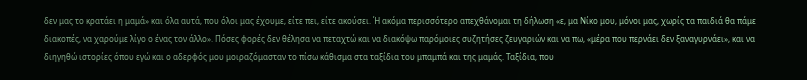δεν μας το κρατάει η μαμά» και όλα αυτά, που όλοι μας έχουμε, είτε πει, είτε ακούσει. Ή ακόμα περισσότερο απεχθάνομαι τη δήλωση «ε, μα Νίκο μου, μόνοι μας, χωρίς τα παιδιά θα πάμε διακοπές, να χαρούμε λίγο ο ένας τον άλλο». Πόσες φορές δεν θέλησα να πεταχτώ και να διακόψω παρόμοιες συζητήσες ζευγαριών και να πω, «μέρα που περνάει δεν ξαναγυρνάει», και να διηγηθώ ιστορίες όπου εγώ και ο αδερφός μου μοιραζόμασταν το πίσω κάθισμα στα ταξίδια του μπαμπά και της μαμάς. Ταξίδια, που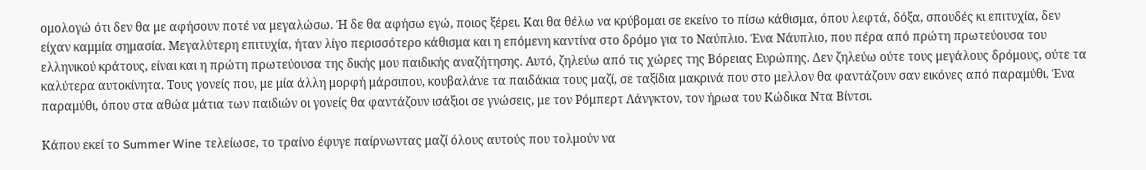ομολογώ ότι δεν θα με αφήσουν ποτέ να μεγαλώσω. Ή δε θα αφήσω εγώ, ποιος ξέρει. Και θα θέλω να κρύβομαι σε εκείνο το πίσω κάθισμα, όπου λεφτά, δόξα, σπουδές κι επιτυχία, δεν είχαν καμμία σημασία. Μεγαλύτερη επιτυχία, ήταν λίγο περισσότερο κάθισμα και η επόμενη καντίνα στο δρόμο για το Ναύπλιο. Ένα Νάυπλιο, που πέρα από πρώτη πρωτεύουσα του ελληνικού κράτους, είναι και η πρώτη πρωτεύουσα της δικής μου παιδικής αναζήτησης. Αυτό, ζηλεύω από τις χώρες της Βόρειας Ευρώπης. Δεν ζηλεύω ούτε τους μεγάλους δρόμους, ούτε τα καλύτερα αυτοκίνητα. Τους γονείς που, με μία άλλη μορφή μάρσιπου, κουβαλάνε τα παιδάκια τους μαζί, σε ταξίδια μακρινά που στο μελλον θα φαντάζουν σαν εικόνες από παραμύθι. Ένα παραμύθι, όπου στα αθώα μάτια των παιδιών οι γονείς θα φαντάζουν ισάξιοι σε γνώσεις, με τον Ρόμπερτ Λάνγκτον, τον ήρωα του Κώδικα Ντα Βίντσι.

Κάπου εκεί το Summer Wine τελείωσε, το τραίνο έφυγε παίρνωντας μαζί όλους αυτούς που τολμούν να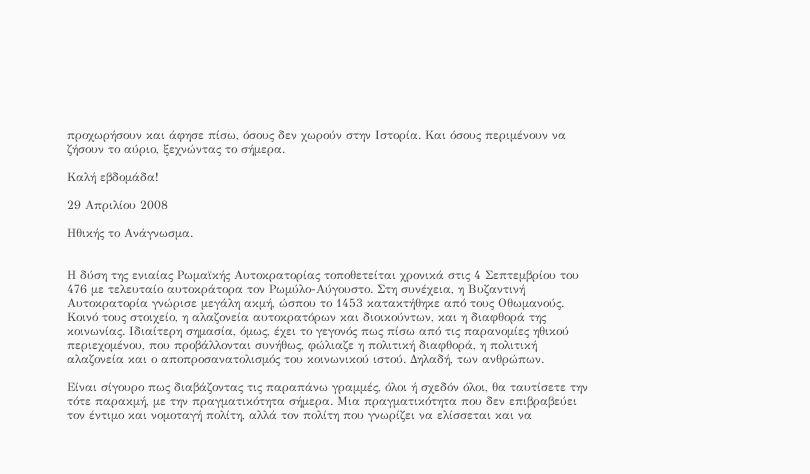προχωρήσουν και άφησε πίσω, όσους δεν χωρούν στην Ιστορία. Και όσους περιμένουν να ζήσουν το αύριο, ξεχνώντας το σήμερα.

Καλή εβδομάδα!

29 Απριλίου 2008

Ηθικής το Ανάγνωσμα.


Η δύση της ενιαίας Ρωμαϊκής Αυτοκρατορίας τοποθετείται χρονικά στις 4 Σεπτεμβρίου του 476 με τελευταίο αυτοκράτορα τον Ρωμύλο-Αύγουστο. Στη συνέχεια, η Βυζαντινή Αυτοκρατορία γνώρισε μεγάλη ακμή, ώσπου το 1453 κατακτήθηκε από τους Οθωμανούς. Κοινό τους στοιχείο, η αλαζονεία αυτοκρατόρων και διοικούντων, και η διαφθορά της κοινωνίας. Ιδιαίτερη σημασία, όμως, έχει το γεγονός πως πίσω από τις παρανομίες ηθικού περιεχομένου, που προβάλλονται συνήθως, φώλιαζε η πολιτική διαφθορά, η πολιτική αλαζονεία και ο αποπροσανατολισμός του κοινωνικού ιστού. Δηλαδή, των ανθρώπων.

Είναι σίγουρο πως διαβάζοντας τις παραπάνω γραμμές, όλοι ή σχεδόν όλοι, θα ταυτίσετε την τότε παρακμή, με την πραγματικότητα σήμερα. Μια πραγματικότητα που δεν επιβραβεύει τον έντιμο και νομοταγή πολίτη, αλλά τον πολίτη που γνωρίζει να ελίσσεται και να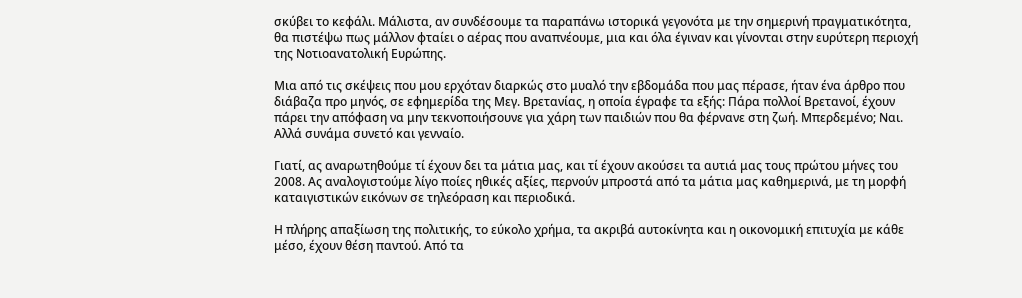σκύβει το κεφάλι. Μάλιστα, αν συνδέσουμε τα παραπάνω ιστορικά γεγονότα με την σημερινή πραγματικότητα, θα πιστέψω πως μάλλον φταίει ο αέρας που αναπνέουμε, μια και όλα έγιναν και γίνονται στην ευρύτερη περιοχή της Νοτιοανατολική Ευρώπης.

Μια από τις σκέψεις που μου ερχόταν διαρκώς στο μυαλό την εβδομάδα που μας πέρασε, ήταν ένα άρθρο που διάβαζα προ μηνός, σε εφημερίδα της Μεγ. Βρετανίας, η οποία έγραφε τα εξής: Πάρα πολλοί Βρετανοί, έχουν πάρει την απόφαση να μην τεκνοποιήσουνε για χάρη των παιδιών που θα φέρνανε στη ζωή. Μπερδεμένο; Ναι. Αλλά συνάμα συνετό και γενναίο.

Γιατί, ας αναρωτηθούμε τί έχουν δει τα μάτια μας, και τί έχουν ακούσει τα αυτιά μας τους πρώτου μήνες του 2008. Ας αναλογιστούμε λίγο ποίες ηθικές αξίες, περνούν μπροστά από τα μάτια μας καθημερινά, με τη μορφή καταιγιστικών εικόνων σε τηλεόραση και περιοδικά.

Η πλήρης απαξίωση της πολιτικής, το εύκολο χρήμα, τα ακριβά αυτοκίνητα και η οικονομική επιτυχία με κάθε μέσο, έχουν θέση παντού. Από τα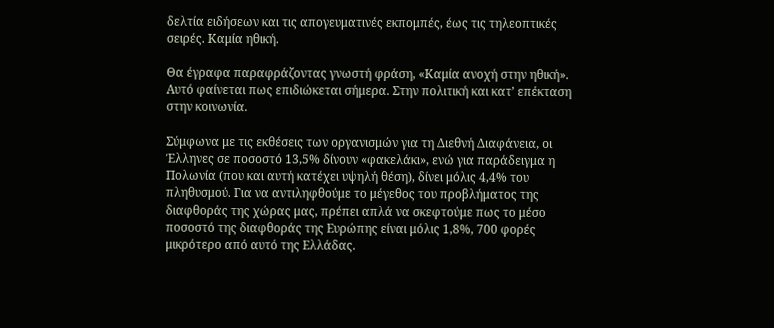δελτία ειδήσεων και τις απογευματινές εκπομπές, έως τις τηλεοπτικές σειρές. Καμία ηθική.

Θα έγραφα παραφράζοντας γνωστή φράση, «Καμία ανοχή στην ηθική». Αυτό φαίνεται πως επιδιώκεται σήμερα. Στην πολιτική και κατ’ επέκταση στην κοινωνία.

Σύμφωνα με τις εκθέσεις των οργανισμών για τη Διεθνή Διαφάνεια, οι Έλληνες σε ποσοστό 13,5% δίνουν «φακελάκι», ενώ για παράδειγμα η Πολωνία (που και αυτή κατέχει υψηλή θέση), δίνει μόλις 4,4% του πληθυσμού. Για να αντιληφθούμε το μέγεθος του προβλήματος της διαφθοράς της χώρας μας, πρέπει απλά να σκεφτούμε πως το μέσο ποσοστό της διαφθοράς της Ευρώπης είναι μόλις 1,8%, 700 φορές μικρότερο από αυτό της Ελλάδας.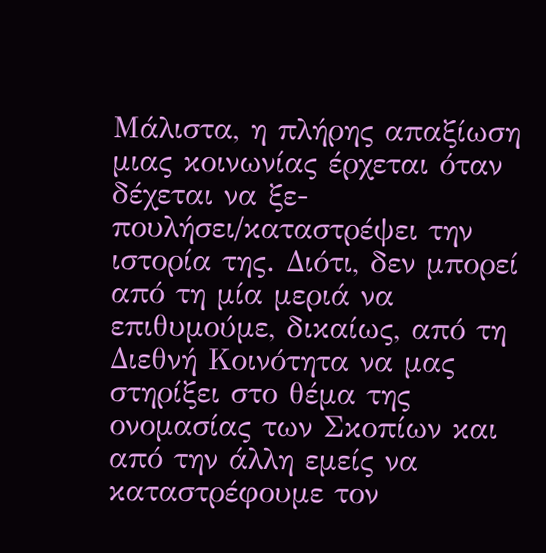Μάλιστα, η πλήρης απαξίωση μιας κοινωνίας έρχεται όταν δέχεται να ξε-πουλήσει/καταστρέψει την ιστορία της. Διότι, δεν μπορεί από τη μία μεριά να επιθυμούμε, δικαίως, από τη Διεθνή Κοινότητα να μας στηρίξει στο θέμα της ονομασίας των Σκοπίων και από την άλλη εμείς να καταστρέφουμε τον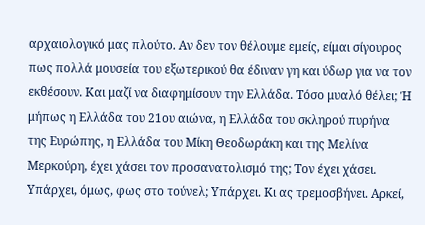αρχαιολογικό μας πλούτο. Αν δεν τον θέλουμε εμείς, είμαι σίγουρος πως πολλά μουσεία του εξωτερικού θα έδιναν γη και ύδωρ για να τον εκθέσουν. Και μαζί να διαφημίσουν την Ελλάδα. Τόσο μυαλό θέλει; Ή μήπως η Ελλάδα του 21ου αιώνα, η Ελλάδα του σκληρού πυρήνα της Ευρώπης, η Ελλάδα του Μίκη Θεοδωράκη και της Μελίνα Μερκούρη, έχει χάσει τον προσανατολισμό της; Τον έχει χάσει. Υπάρχει, όμως, φως στο τούνελ; Υπάρχει. Κι ας τρεμοσβήνει. Αρκεί,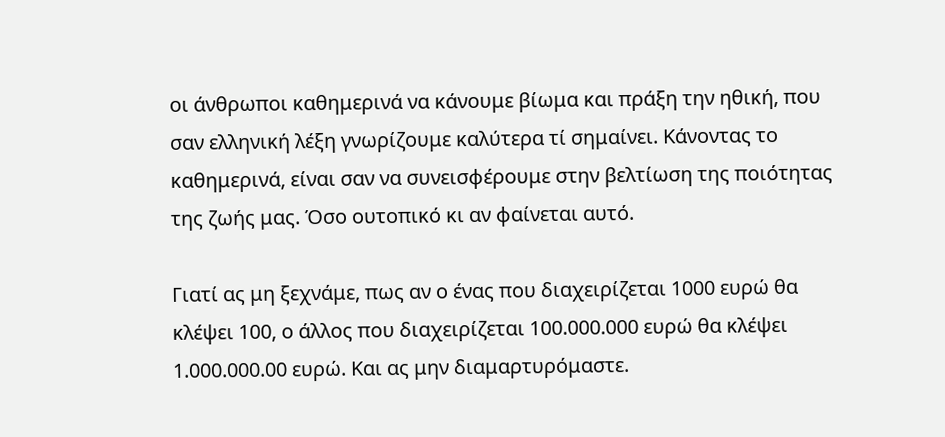οι άνθρωποι καθημερινά να κάνουμε βίωμα και πράξη την ηθική, που σαν ελληνική λέξη γνωρίζουμε καλύτερα τί σημαίνει. Κάνοντας το καθημερινά, είναι σαν να συνεισφέρουμε στην βελτίωση της ποιότητας της ζωής μας. Όσο ουτοπικό κι αν φαίνεται αυτό.

Γιατί ας μη ξεχνάμε, πως αν ο ένας που διαχειρίζεται 1000 ευρώ θα κλέψει 100, ο άλλος που διαχειρίζεται 100.000.000 ευρώ θα κλέψει 1.000.000.00 ευρώ. Και ας μην διαμαρτυρόμαστε.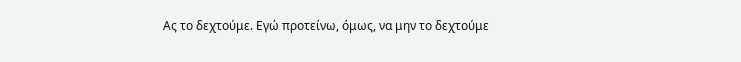Ας το δεχτούμε. Εγώ προτείνω, όμως, να μην το δεχτούμε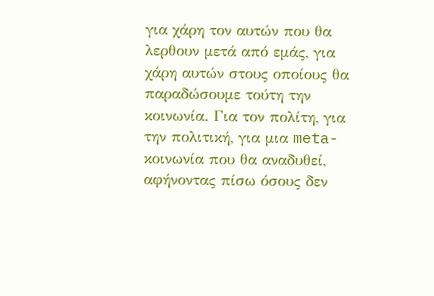για χάρη τον αυτών που θα λερθουν μετά από εμάς, για χάρη αυτών στους οποίους θα παραδώσουμε τούτη την κοινωνία. Για τον πολίτη, για την πολιτική, για μια meta-κοινωνία που θα αναδυθεί, αφήνοντας πίσω όσους δεν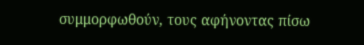συμμορφωθούν, τους αφήνοντας πίσω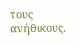τους ανήθικους.